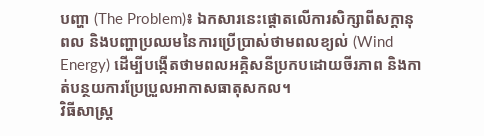បញ្ហា (The Problem)៖ ឯកសារនេះផ្តោតលើការសិក្សាពីសក្តានុពល និងបញ្ហាប្រឈមនៃការប្រើប្រាស់ថាមពលខ្យល់ (Wind Energy) ដើម្បីបង្កើតថាមពលអគ្គិសនីប្រកបដោយចីរភាព និងកាត់បន្ថយការប្រែប្រួលអាកាសធាតុសកល។
វិធីសាស្ត្រ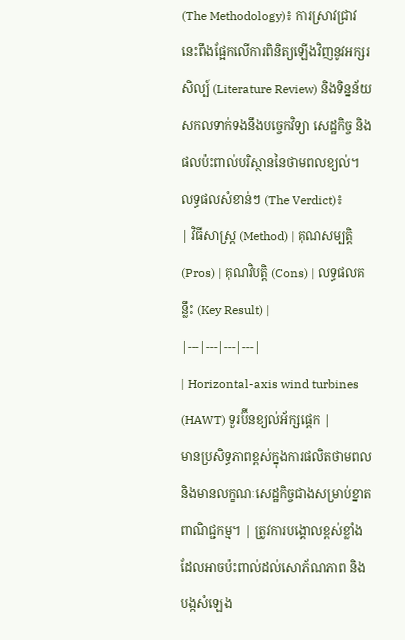(The Methodology)៖ ការស្រាវជ្រាវនេះពឹងផ្អែកលើការពិនិត្យឡើងវិញនូវអក្សរសិល្ប៍ (Literature Review) និងទិន្នន័យសកលទាក់ទងនឹងបច្ចេកវិទ្យា សេដ្ឋកិច្ច និងផលប៉ះពាល់បរិស្ថាននៃថាមពលខ្យល់។
លទ្ធផលសំខាន់ៗ (The Verdict)៖
| វិធីសាស្ត្រ (Method) | គុណសម្បត្តិ (Pros) | គុណវិបត្តិ (Cons) | លទ្ធផលគន្លឹះ (Key Result) |
|---|---|---|---|
| Horizontal-axis wind turbines (HAWT) ទួរប៊ីនខ្យល់អ័ក្សផ្ដេក |
មានប្រសិទ្ធភាពខ្ពស់ក្នុងការផលិតថាមពល និងមានលក្ខណៈសេដ្ឋកិច្ចជាងសម្រាប់ខ្នាតពាណិជ្ជកម្ម។ | ត្រូវការបង្គោលខ្ពស់ខ្លាំង ដែលអាចប៉ះពាល់ដល់សោភ័ណភាព និងបង្កសំឡេង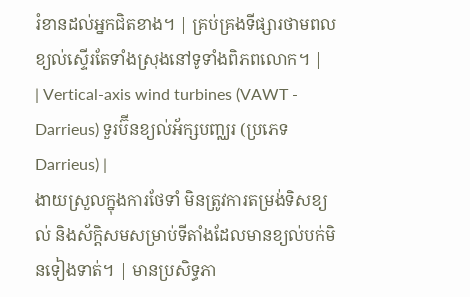រំខានដល់អ្នកជិតខាង។ | គ្រប់គ្រងទីផ្សារថាមពលខ្យល់ស្ទើរតែទាំងស្រុងនៅទូទាំងពិភពលោក។ |
| Vertical-axis wind turbines (VAWT - Darrieus) ទួរប៊ីនខ្យល់អ័ក្សបញ្ឈរ (ប្រភេទ Darrieus) |
ងាយស្រួលក្នុងការថែទាំ មិនត្រូវការតម្រង់ទិសខ្យល់ និងស័ក្តិសមសម្រាប់ទីតាំងដែលមានខ្យល់បក់មិនទៀងទាត់។ | មានប្រសិទ្ធភា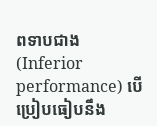ពទាបជាង (Inferior performance) បើប្រៀបធៀបនឹង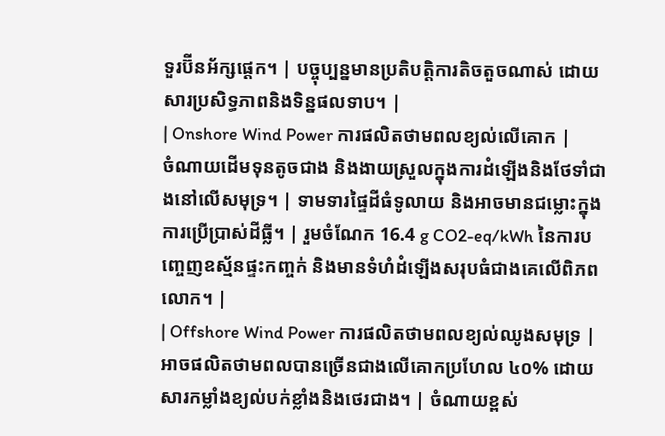ទួរប៊ីនអ័ក្សផ្ដេក។ | បច្ចុប្បន្នមានប្រតិបត្តិការតិចតួចណាស់ ដោយសារប្រសិទ្ធភាពនិងទិន្នផលទាប។ |
| Onshore Wind Power ការផលិតថាមពលខ្យល់លើគោក |
ចំណាយដើមទុនតូចជាង និងងាយស្រួលក្នុងការដំឡើងនិងថែទាំជាងនៅលើសមុទ្រ។ | ទាមទារផ្ទៃដីធំទូលាយ និងអាចមានជម្លោះក្នុងការប្រើប្រាស់ដីធ្លី។ | រួមចំណែក 16.4 g CO2-eq/kWh នៃការបញ្ចេញឧស្ម័នផ្ទះកញ្ចក់ និងមានទំហំដំឡើងសរុបធំជាងគេលើពិភពលោក។ |
| Offshore Wind Power ការផលិតថាមពលខ្យល់ឈូងសមុទ្រ |
អាចផលិតថាមពលបានច្រើនជាងលើគោកប្រហែល ៤០% ដោយសារកម្លាំងខ្យល់បក់ខ្លាំងនិងថេរជាង។ | ចំណាយខ្ពស់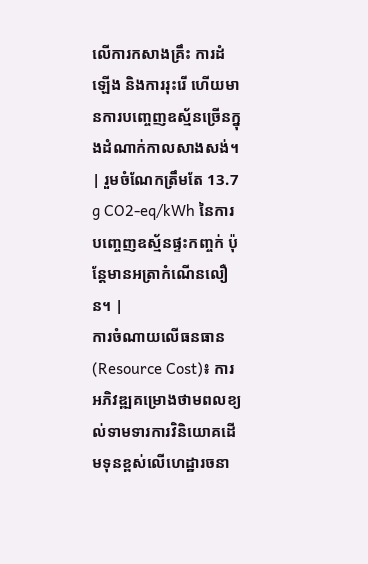លើការកសាងគ្រឹះ ការដំឡើង និងការរុះរើ ហើយមានការបញ្ចេញឧស្ម័នច្រើនក្នុងដំណាក់កាលសាងសង់។ | រួមចំណែកត្រឹមតែ 13.7 g CO2-eq/kWh នៃការបញ្ចេញឧស្ម័នផ្ទះកញ្ចក់ ប៉ុន្តែមានអត្រាកំណើនលឿន។ |
ការចំណាយលើធនធាន (Resource Cost)៖ ការអភិវឌ្ឍគម្រោងថាមពលខ្យល់ទាមទារការវិនិយោគដើមទុនខ្ពស់លើហេដ្ឋារចនា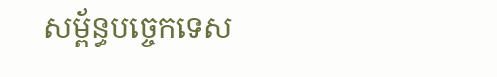សម្ព័ន្ធបច្ចេកទេស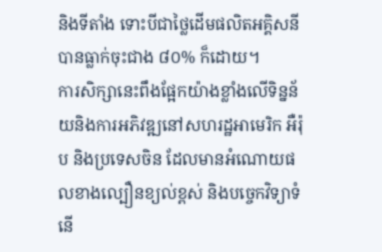និងទីតាំង ទោះបីជាថ្លៃដើមផលិតអគ្គិសនីបានធ្លាក់ចុះជាង ៨០% ក៏ដោយ។
ការសិក្សានេះពឹងផ្អែកយ៉ាងខ្លាំងលើទិន្នន័យនិងការអភិវឌ្ឍនៅសហរដ្ឋអាមេរិក អឺរ៉ុប និងប្រទេសចិន ដែលមានអំណោយផលខាងល្បឿនខ្យល់ខ្ពស់ និងបច្ចេកវិទ្យាទំនើ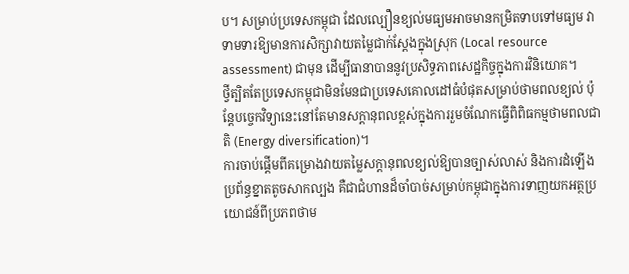ប។ សម្រាប់ប្រទេសកម្ពុជា ដែលល្បឿនខ្យល់មធ្យមអាចមានកម្រិតទាបទៅមធ្យម វាទាមទារឱ្យមានការសិក្សាវាយតម្លៃជាក់ស្តែងក្នុងស្រុក (Local resource assessment) ជាមុន ដើម្បីធានាបាននូវប្រសិទ្ធភាពសេដ្ឋកិច្ចក្នុងការវិនិយោគ។
ថ្វីត្បិតតែប្រទេសកម្ពុជាមិនមែនជាប្រទេសគោលដៅធំបំផុតសម្រាប់ថាមពលខ្យល់ ប៉ុន្តែបច្ចេកវិទ្យានេះនៅតែមានសក្តានុពលខ្ពស់ក្នុងការរួមចំណែកធ្វើពិពិធកម្មថាមពលជាតិ (Energy diversification)។
ការចាប់ផ្តើមពីគម្រោងវាយតម្លៃសក្តានុពលខ្យល់ឱ្យបានច្បាស់លាស់ និងការដំឡើងប្រព័ន្ធខ្នាតតូចសាកល្បង គឺជាជំហានដ៏ចាំបាច់សម្រាប់កម្ពុជាក្នុងការទាញយកអត្ថប្រយោជន៍ពីប្រភពថាម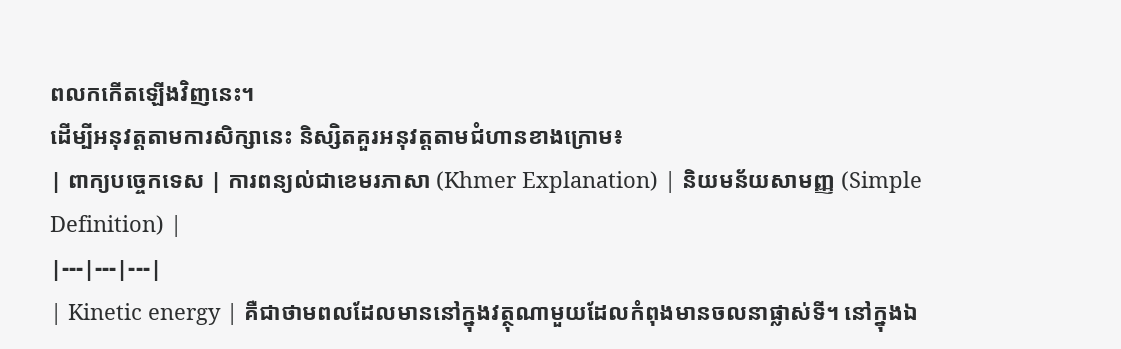ពលកកើតឡើងវិញនេះ។
ដើម្បីអនុវត្តតាមការសិក្សានេះ និស្សិតគួរអនុវត្តតាមជំហានខាងក្រោម៖
| ពាក្យបច្ចេកទេស | ការពន្យល់ជាខេមរភាសា (Khmer Explanation) | និយមន័យសាមញ្ញ (Simple Definition) |
|---|---|---|
| Kinetic energy | គឺជាថាមពលដែលមាននៅក្នុងវត្ថុណាមួយដែលកំពុងមានចលនាផ្លាស់ទី។ នៅក្នុងឯ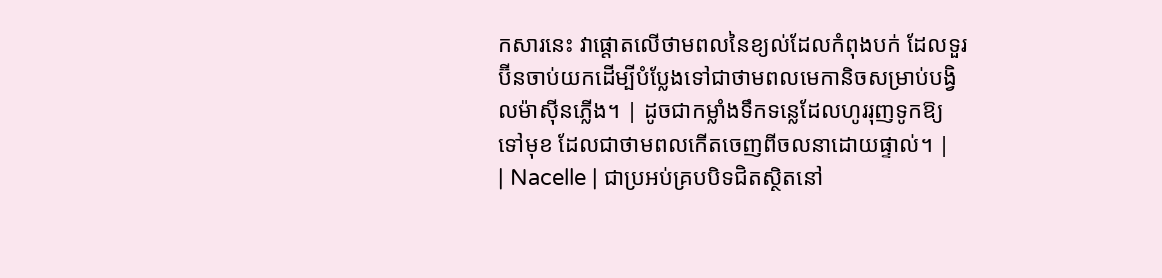កសារនេះ វាផ្តោតលើថាមពលនៃខ្យល់ដែលកំពុងបក់ ដែលទួរប៊ីនចាប់យកដើម្បីបំប្លែងទៅជាថាមពលមេកានិចសម្រាប់បង្វិលម៉ាស៊ីនភ្លើង។ | ដូចជាកម្លាំងទឹកទន្លេដែលហូររុញទូកឱ្យទៅមុខ ដែលជាថាមពលកើតចេញពីចលនាដោយផ្ទាល់។ |
| Nacelle | ជាប្រអប់គ្របបិទជិតស្ថិតនៅ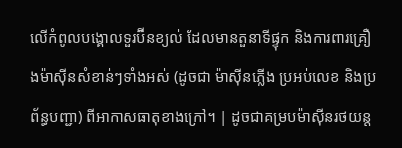លើកំពូលបង្គោលទួរប៊ីនខ្យល់ ដែលមានតួនាទីផ្ទុក និងការពារគ្រឿងម៉ាស៊ីនសំខាន់ៗទាំងអស់ (ដូចជា ម៉ាស៊ីនភ្លើង ប្រអប់លេខ និងប្រព័ន្ធបញ្ជា) ពីអាកាសធាតុខាងក្រៅ។ | ដូចជាគម្របម៉ាស៊ីនរថយន្ត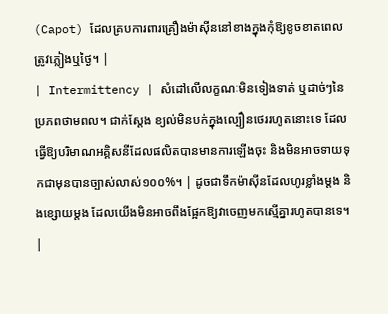(Capot) ដែលគ្របការពារគ្រឿងម៉ាស៊ីននៅខាងក្នុងកុំឱ្យខូចខាតពេលត្រូវភ្លៀងឬថ្ងៃ។ |
| Intermittency | សំដៅលើលក្ខណៈមិនទៀងទាត់ ឬដាច់ៗនៃប្រភពថាមពល។ ជាក់ស្តែង ខ្យល់មិនបក់ក្នុងល្បឿនថេររហូតនោះទេ ដែលធ្វើឱ្យបរិមាណអគ្គិសនីដែលផលិតបានមានការឡើងចុះ និងមិនអាចទាយទុកជាមុនបានច្បាស់លាស់១០០%។ | ដូចជាទឹកម៉ាស៊ីនដែលហូរខ្លាំងម្តង និងខ្សោយម្តង ដែលយើងមិនអាចពឹងផ្អែកឱ្យវាចេញមកស្មើគ្នារហូតបានទេ។ |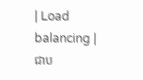| Load balancing | ជាប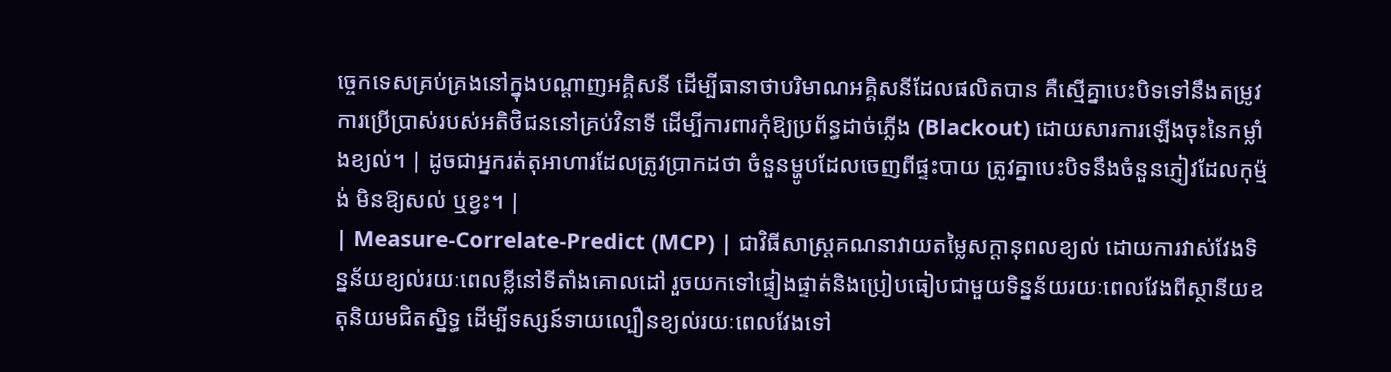ច្ចេកទេសគ្រប់គ្រងនៅក្នុងបណ្តាញអគ្គិសនី ដើម្បីធានាថាបរិមាណអគ្គិសនីដែលផលិតបាន គឺស្មើគ្នាបេះបិទទៅនឹងតម្រូវការប្រើប្រាស់របស់អតិថិជននៅគ្រប់វិនាទី ដើម្បីការពារកុំឱ្យប្រព័ន្ធដាច់ភ្លើង (Blackout) ដោយសារការឡើងចុះនៃកម្លាំងខ្យល់។ | ដូចជាអ្នករត់តុអាហារដែលត្រូវប្រាកដថា ចំនួនម្ហូបដែលចេញពីផ្ទះបាយ ត្រូវគ្នាបេះបិទនឹងចំនួនភ្ញៀវដែលកុម្ម៉ង់ មិនឱ្យសល់ ឬខ្វះ។ |
| Measure-Correlate-Predict (MCP) | ជាវិធីសាស្ត្រគណនាវាយតម្លៃសក្តានុពលខ្យល់ ដោយការវាស់វែងទិន្នន័យខ្យល់រយៈពេលខ្លីនៅទីតាំងគោលដៅ រួចយកទៅផ្ទៀងផ្ទាត់និងប្រៀបធៀបជាមួយទិន្នន័យរយៈពេលវែងពីស្ថានីយឧតុនិយមជិតស្និទ្ធ ដើម្បីទស្សន៍ទាយល្បឿនខ្យល់រយៈពេលវែងទៅ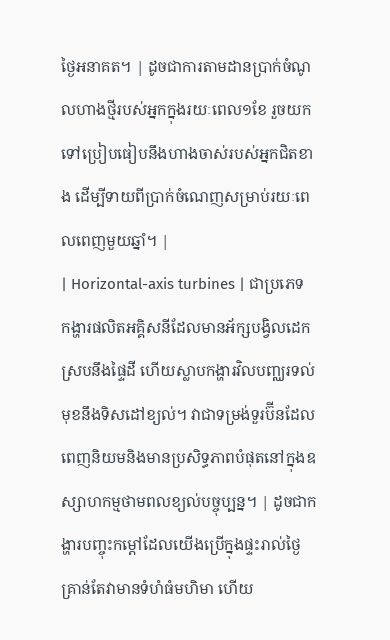ថ្ងៃអនាគត។ | ដូចជាការតាមដានប្រាក់ចំណូលហាងថ្មីរបស់អ្នកក្នុងរយៈពេល១ខែ រួចយកទៅប្រៀបធៀបនឹងហាងចាស់របស់អ្នកជិតខាង ដើម្បីទាយពីប្រាក់ចំណេញសម្រាប់រយៈពេលពេញមួយឆ្នាំ។ |
| Horizontal-axis turbines | ជាប្រភេទកង្ហារផលិតអគ្គិសនីដែលមានអ័ក្សបង្វិលដេកស្របនឹងផ្ទៃដី ហើយស្លាបកង្ហារវិលបញ្ឈរទល់មុខនឹងទិសដៅខ្យល់។ វាជាទម្រង់ទួរប៊ីនដែលពេញនិយមនិងមានប្រសិទ្ធភាពបំផុតនៅក្នុងឧស្សាហកម្មថាមពលខ្យល់បច្ចុប្បន្ន។ | ដូចជាកង្ហារបញ្ចុះកម្ដៅដែលយើងប្រើក្នុងផ្ទះរាល់ថ្ងៃ គ្រាន់តែវាមានទំហំធំមហិមា ហើយ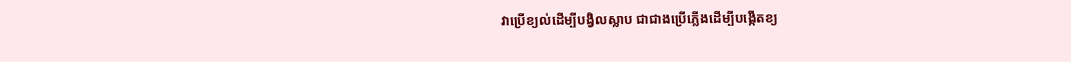វាប្រើខ្យល់ដើម្បីបង្វិលស្លាប ជាជាងប្រើភ្លើងដើម្បីបង្កើតខ្យ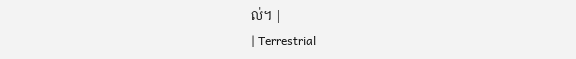ល់។ |
| Terrestrial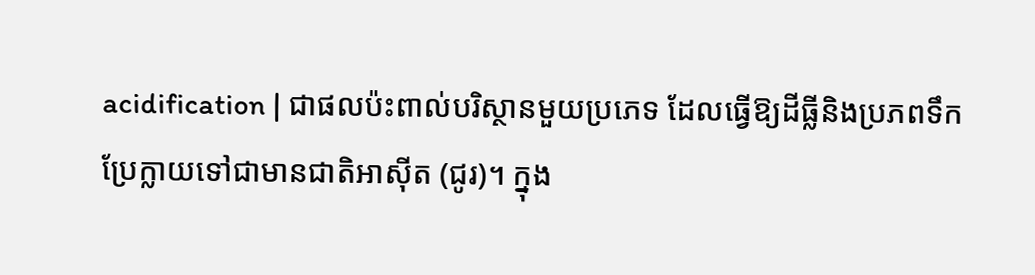acidification | ជាផលប៉ះពាល់បរិស្ថានមួយប្រភេទ ដែលធ្វើឱ្យដីធ្លីនិងប្រភពទឹកប្រែក្លាយទៅជាមានជាតិអាស៊ីត (ជូរ)។ ក្នុង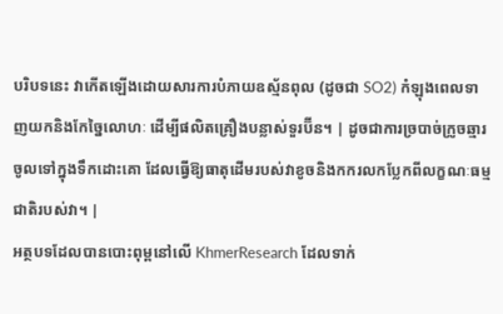បរិបទនេះ វាកើតឡើងដោយសារការបំភាយឧស្ម័នពុល (ដូចជា SO2) កំឡុងពេលទាញយកនិងកែច្នៃលោហៈ ដើម្បីផលិតគ្រឿងបន្លាស់ទួរប៊ីន។ | ដូចជាការច្របាច់ក្រូចឆ្មារចូលទៅក្នុងទឹកដោះគោ ដែលធ្វើឱ្យធាតុដើមរបស់វាខូចនិងកករលកប្លែកពីលក្ខណៈធម្មជាតិរបស់វា។ |
អត្ថបទដែលបានបោះពុម្ពនៅលើ KhmerResearch ដែលទាក់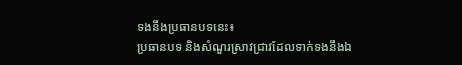ទងនឹងប្រធានបទនេះ៖
ប្រធានបទ និងសំណួរស្រាវជ្រាវដែលទាក់ទងនឹងឯ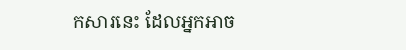កសារនេះ ដែលអ្នកអាច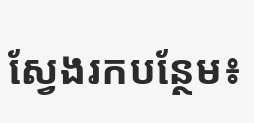ស្វែងរកបន្ថែម៖